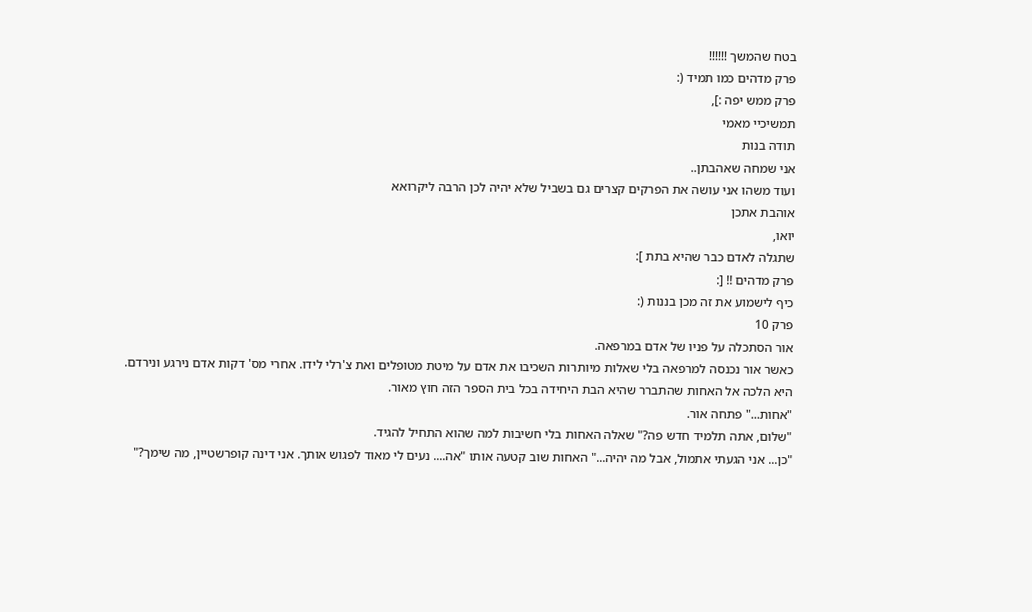בטח שהמשך !!!!!!
פרק מדהים כמו תמיד (:
פרק ממש יפה :],
תמשיכיי מאמי
תודה בנות
אני שמחה שאהבתן..
ועוד משהו אני עושה את הפרקים קצרים גם בשביל שלא יהיה לכן הרבה ליקרואא
אוהבת אתכן
יואו,
שתגלה לאדם כבר שהיא בתת ]:
פרק מדהים !! [:
כיף לישמוע את זה מכן בננות (:
פרק 10
אור הסתכלה על פניו של אדם במרפאה.
כאשר אור נכנסה למרפאה בלי שאלות מיותרות השכיבו את אדם על מיטת מטופלים ואת צ'רלי לידו. אחרי מס' דקות אדם נירגע ונירדם.
היא הלכה אל האחות שהתברר שהיא הבת היחידה בכל בית הספר הזה חוץ מאור.
"אחות..." פתחה אור.
"שלום, אתה תלמיד חדש פה?" שאלה האחות בלי חשיבות למה שהוא התחיל להגיד.
"כן... אני הגעתי אתמול, אבל מה יהיה..." האחות שוב קטעה אותו "אה.... נעים לי מאוד לפגוש אותך. אני דינה קופרשטיין, מה שימך?"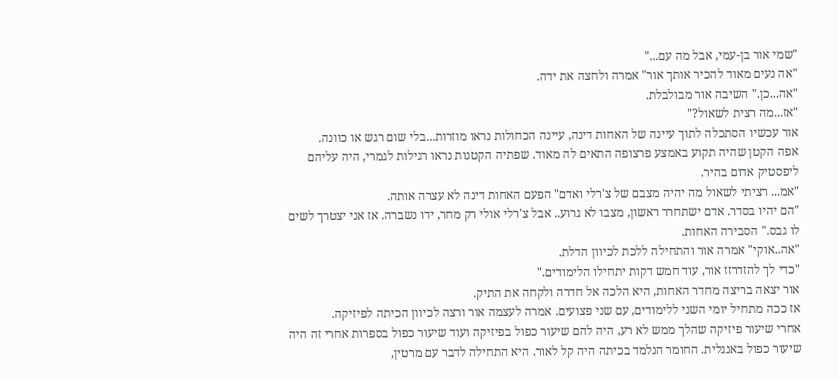"שמי אור בן-עמי, אבל מה עם..."
"אה נעים מאוד להכיר אותך אור" אמרה ולחצה את ידה.
"אה...כן." השיבה אור מבולבלת.
"אז...מה רצית לשאול?"
אור עכשיו הסתכלה לתוך עיינה של האחות דינה, עיינה הכחולות נראו מוזרות...בלי שום רגש או כוונה.
אפה הקטן שהיה תקוע באמצע פרצופה התאים לה מאוד. שפתיה הקטנות נראו רגילות לגמרי, היה עליהם ליפסטיק אדום בהיר.
"אמ... רציתי לשאול מה יהיה מצבם של צ'רלי ואדם" הפעם האחות דינה לא עצרה אותה.
"הם יהיו בסדר. אדם ישתחרר ראשון, מצבו לא גרוע.. אבל צ'רלי אולי רק מחר, ידו נשברה. אז אני יצטרך לשים לו גבס." הסבירה האחות.
"אה..אוקי" אמרה אור והתחילה ללכת לכיוון הדלת.
"כדי לך להזדרזז אור, עוד חמש דקות יתחילו הלימודים."
אור יצאה בריצה מחדר האחות, היא הלכה אל חדרה ולקחה את התיק.
אז ככה מתחיל יומי השני ללימודים, עם שני פצועים. אמרה לעצמה אור ורצה לכיוון הכיתה לפיזיקה.
אחרי שיעור פיזיקה שהלך ממש לא רע, היה להם שיעור כפול בפיזיקה ועוד שיעור כפול בספרות אחרי זה היה שיעור כפול באנגלית. החומר הנלמד בכיתה היה קל לאור. היא התחילה לדבר עם מרטין,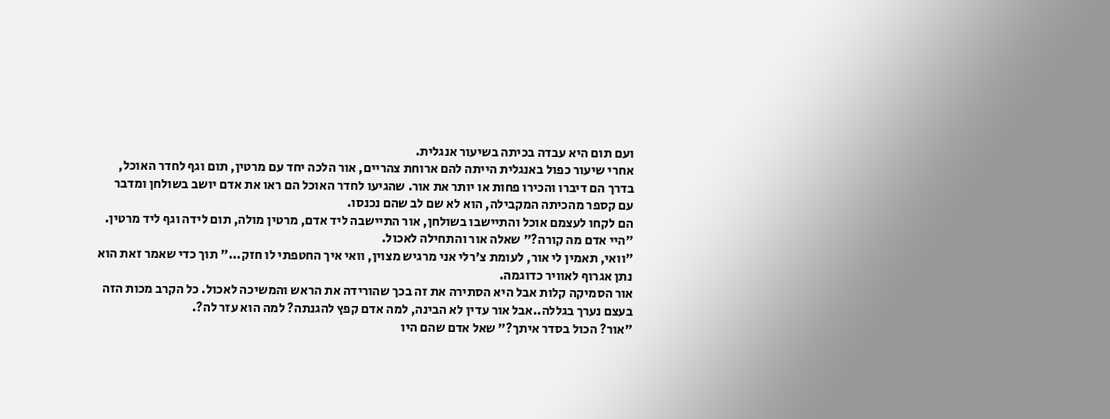ועם תום היא עבדה בכיתה בשיעור אנגלית.
אחרי שיעור כפול באנגלית הייתה להם ארוחת צהריים, אור הלכה יחד עם מרטין, תום וגף לחדר האוכל, בדרך הם דיברו והכירו פחות או יותר את אור. שהגיעו לחדר האוכל הם ראו את אדם יושב בשולחן ומדבר עם קספר מהכיתה המקבילה, הוא לא שם לב שהם נכנסו.
הם לקחו לעצמם אוכל והתיישבו בשולחן, אור התיישבה ליד אדם, מרטין מולה, תום לידה וגף ליד מרטין.
"היי אדם מה קורה?" שאלה אור והתחילה לאכול.
"וואי, תאמין לי אור, לעומת צ'רלי אני מרגיש מצוין, וואי איך החטפתי לו חזק..." תוך כדי שאמר זאת הוא נתן אגרוף לאוויר כדוגמה.
אור הסמיקה קלות אבל היא הסתירה את זה בכך שהורידה את הראש והמשיכה לאכול. כל הקרב מכות הזה בעצם נערך בגללה..אבל אור עדין לא הבינה, למה אדם קפץ להגנתה? למה הוא עזר לה?.
"אור? הכול בסדר איתך?" שאל אדם שהם היו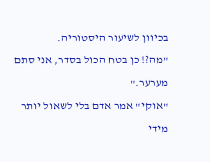בכיוון לשיעור היסטוריה.
"מה?! כן בטח הכול בסדר, אני סתם מערער."
"אוקי" אמר אדם בלי לשאול יותר מידי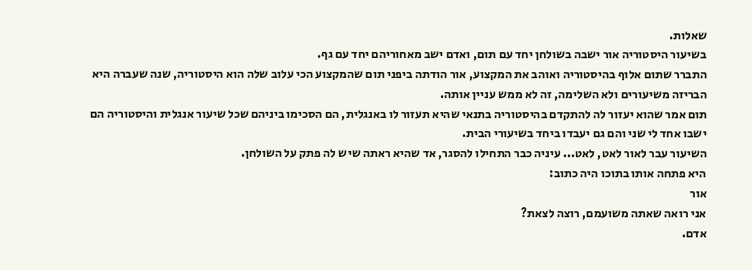שאלות.
בשיעור היסטוריה אור ישבה בשולחן יחד עם תום, ואדם ישב מאחוריהם יחד עם גף.
התברר שתום אלוף בהיסטוריה ואוהב את המקצוע, אור הודתה ביפני תום שהמקצוע הכי עלוב שלה הוא היסטוריה, שנה שעברה היא הבריזה משיעורים ולא השלימה, זה לא ממש עניין אותה.
תום אמר שהוא יעזור לה להתקדם בהיסטוריה בתנאי שהיא תעזור לו באנגלית, הם הסכימו ביניהם שכל שיעור אנגלית והיסטוריה הם ישבו אחד לי שני והם גם יעבדו ביחד בשיעורי הבית.
השיעור עבר לאור לאט, לאט... עיניה כבר התחילו להסגר, אד שהיא ראתה שיש לה פתק על השולחן.
היא פתחה אותו בתוכו היה כתוב:
אור
אני רואה שאתה משועמם, רוצה לצאת?
אדם.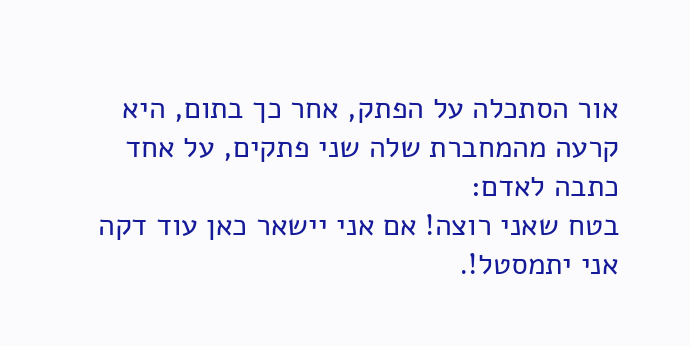אור הסתכלה על הפתק, אחר כך בתום, היא קרעה מהמחברת שלה שני פתקים, על אחד כתבה לאדם:
בטח שאני רוצה! אם אני יישאר כאן עוד דקה אני יתמסטל!.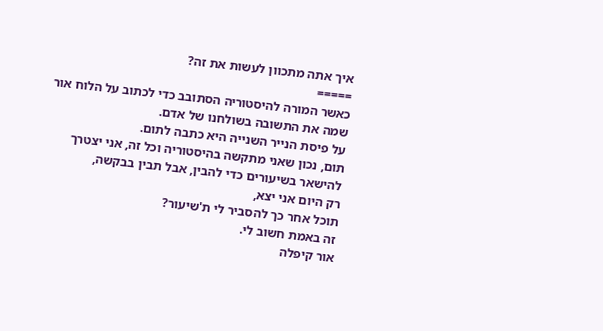איך אתה מתכוון לעשות את זה?
=====
כאשר המורה להיסטוריה הסתובב כדי לכתוב על הלוח אור שמה את התשובה בשולחנו של אדם.
על פיסת הנייר השנייה היא כתבה לתום.
תום, נכון שאני מתקשה בהיסטוריה וכל זה, אני יצטרך
להישאר בשיעורים כדי להבין, אבל תבין בבקשה,
רק היום אני יצא,
תוכל אחר כך להסביר לי ת'שיעור?
זה באמת חשוב לי.
אור קיפלה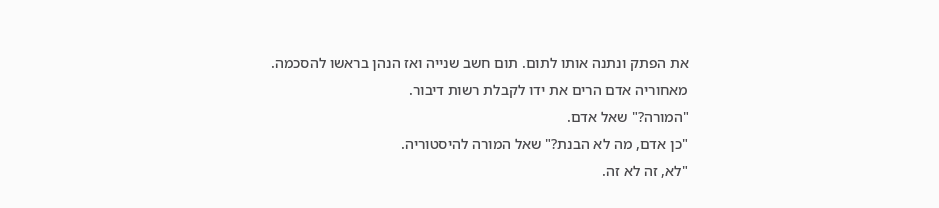את הפתק ונתנה אותו לתום. תום חשב שנייה ואז הנהן בראשו להסכמה.
מאחוריה אדם הרים את ידו לקבלת רשות דיבור.
"המורה?" שאל אדם.
"כן אדם, מה לא הבנת?" שאל המורה להיסטוריה.
"לא, זה לא זה.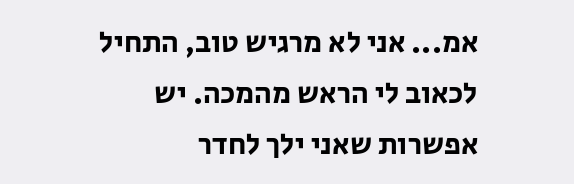אמ... אני לא מרגיש טוב, התחיל לכאוב לי הראש מהמכה. יש אפשרות שאני ילך לחדר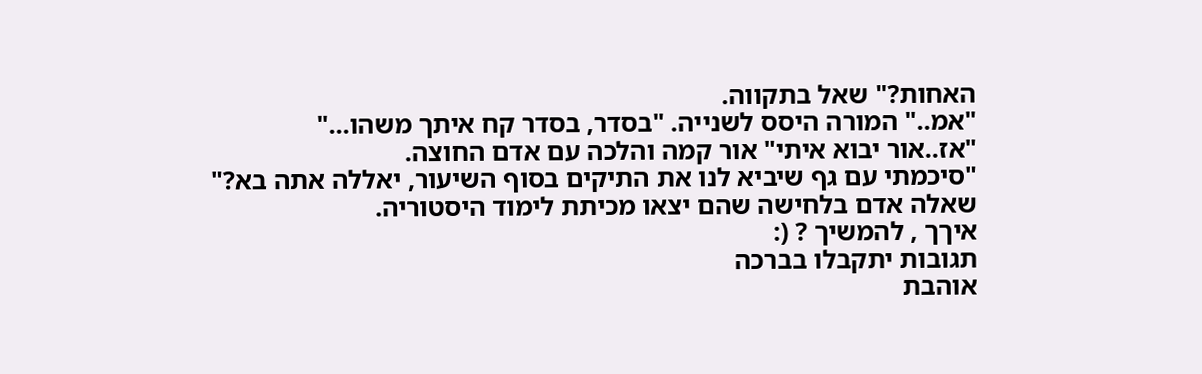האחות?" שאל בתקווה.
"אמ.." המורה היסס לשנייה. "בסדר, בסדר קח איתך משהו..."
"אז..אור יבוא איתי" אור קמה והלכה עם אדם החוצה.
"סיכמתי עם גף שיביא לנו את התיקים בסוף השיעור, יאללה אתה בא?" שאלה אדם בלחישה שהם יצאו מכיתת לימוד היסטוריה.
איךך , להמשיך ? (:
תגובות יתקבלו בברכה
אוהבת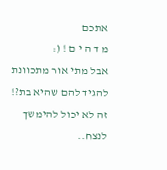אתכם
מ ד ה י ם ! (:
אבל מתי אור מתכוונת להגיד להם שהיא בת?!
זה לא יכול להימשך לנצח..